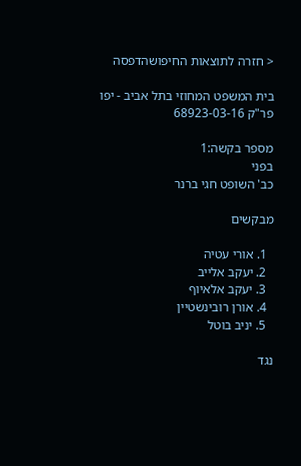< חזרה לתוצאות החיפושהדפסה

בית המשפט המחוזי בתל אביב - יפו פר"ק 68923-03-16

מספר בקשה:1
בפני
כב' השופט חגי ברנר

מבקשים

  1. אורי עטיה
  2. יעקב אלייב
  3. יעקב אלאיוף
  4. אורן רובינשטיין
  5. יניב בוטל

נגד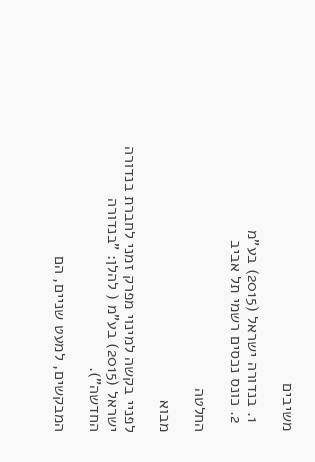משיבים

  1. בנדורה ישראל (2015) בע"מ
  2. כונס נכסים רשמי תל אביב

החלטה

מבוא

לפניי בקשה למינוי מפרק זמני לחברת בנדורה ישראל (2015) בע"מ ( להלן: "בנדורה החדשה").

המבקשים, למעט שניים, הם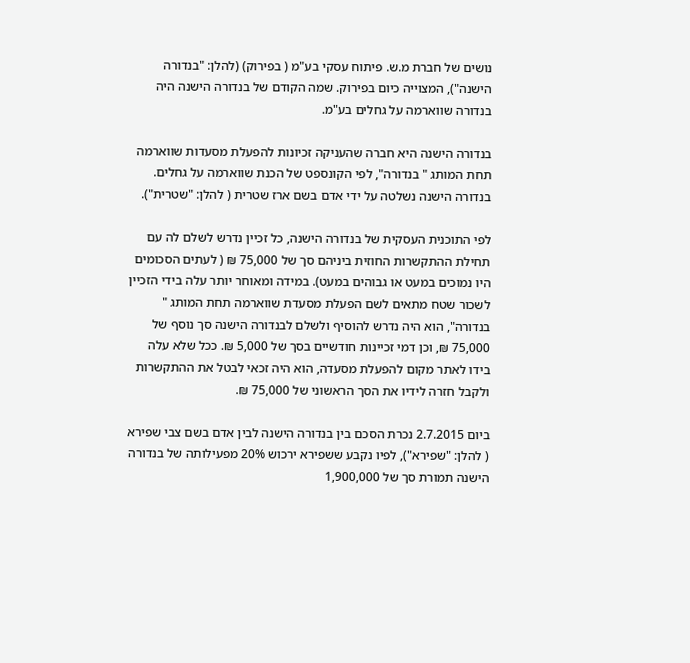נושים של חברת מ.ש. פיתוח עסקי בע"מ ( בפירוק) (להלן: "בנדורה הישנה"), המצוייה כיום בפירוק. שמה הקודם של בנדורה הישנה היה בנדורה שווארמה על גחלים בע"מ.

בנדורה הישנה היא חברה שהעניקה זכיונות להפעלת מסעדות שווארמה תחת המותג " בנדורה", לפי הקונספט של הכנת שווארמה על גחלים. בנדורה הישנה נשלטה על ידי אדם בשם ארז שטרית ( להלן: "שטרית").

לפי התוכנית העסקית של בנדורה הישנה, כל זכיין נדרש לשלם לה עם תחילת ההתקשרות החוזית ביניהם סך של 75,000 ₪ ( לעתים הסכומים היו נמוכים במעט או גבוהים במעט). במידה ומאוחר יותר עלה בידי הזכיין לשכור שטח מתאים לשם הפעלת מסעדת שווארמה תחת המותג " בנדורה", הוא היה נדרש להוסיף ולשלם לבנדורה הישנה סך נוסף של 75,000 ₪, וכן דמי זכיינות חודשיים בסך של 5,000 ₪. ככל שלא עלה בידו לאתר מקום להפעלת מסעדה, הוא היה זכאי לבטל את ההתקשרות ולקבל חזרה לידיו את הסך הראשוני של 75,000 ₪.

ביום 2.7.2015 נכרת הסכם בין בנדורה הישנה לבין אדם בשם צבי שפירא ( להלן: "שפירא"), לפיו נקבע ששפירא ירכוש 20% מפעילותה של בנדורה הישנה תמורת סך של 1,900,000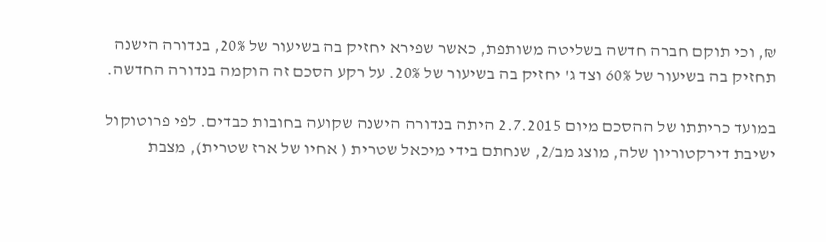₪, וכי תוקם חברה חדשה בשליטה משותפת, כאשר שפירא יחזיק בה בשיעור של 20%, בנדורה הישנה תחזיק בה בשיעור של 60% וצד ג' יחזיק בה בשיעור של 20%. על רקע הסכם זה הוקמה בנדורה החדשה.

במועד כריתתו של ההסכם מיום 2.7.2015 היתה בנדורה הישנה שקועה בחובות כבדים. לפי פרוטוקול ישיבת דירקטוריון שלה, מוצג מב/2, שנחתם בידי מיכאל שטרית ( אחיו של ארז שטרית), מצבת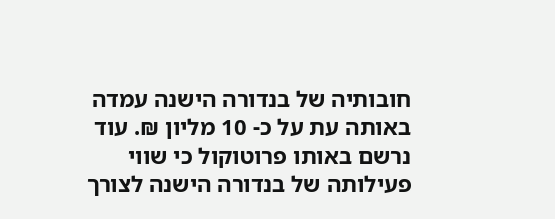חובותיה של בנדורה הישנה עמדה באותה עת על כ- 10 מליון ₪. עוד נרשם באותו פרוטוקול כי שווי פעילותה של בנדורה הישנה לצורך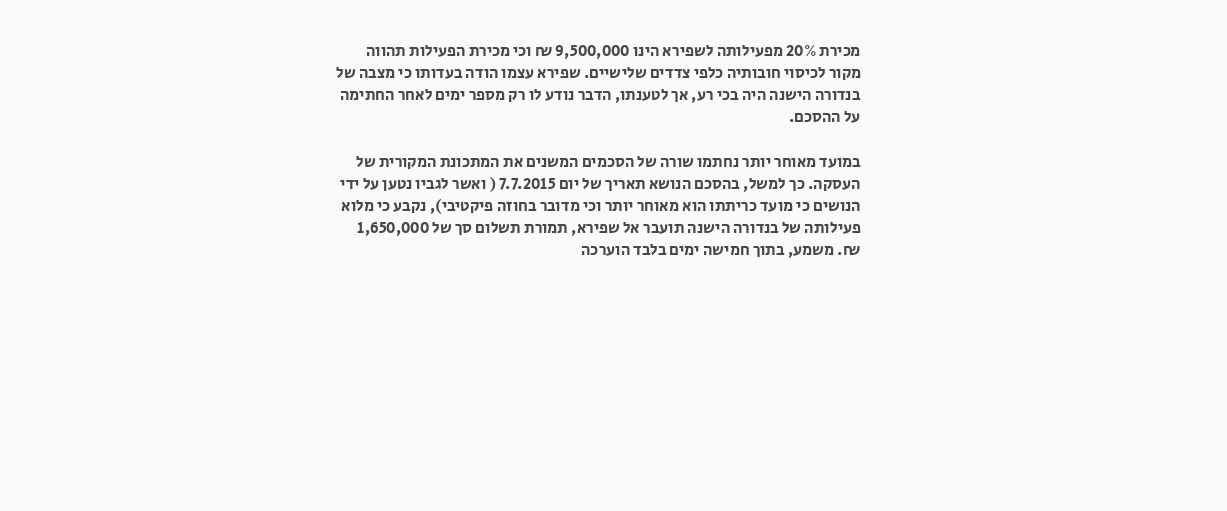מכירת 20% מפעילותה לשפירא הינו 9,500,000 ₪ וכי מכירת הפעילות תהווה מקור לכיסוי חובותיה כלפי צדדים שלישיים. שפירא עצמו הודה בעדותו כי מצבה של בנדורה הישנה היה בכי רע, אך לטענתו, הדבר נודע לו רק מספר ימים לאחר החתימה על ההסכם.

במועד מאוחר יותר נחתמו שורה של הסכמים המשנים את המתכונת המקורית של העסקה. כך למשל, בהסכם הנושא תאריך של יום 7.7.2015 ( ואשר לגביו נטען על ידי הנושים כי מועד כריתתו הוא מאוחר יותר וכי מדובר בחוזה פיקטיבי), נקבע כי מלוא פעילותה של בנדורה הישנה תועבר אל שפירא, תמורת תשלום סך של 1,650,000 ₪. משמע, בתוך חמישה ימים בלבד הוערכה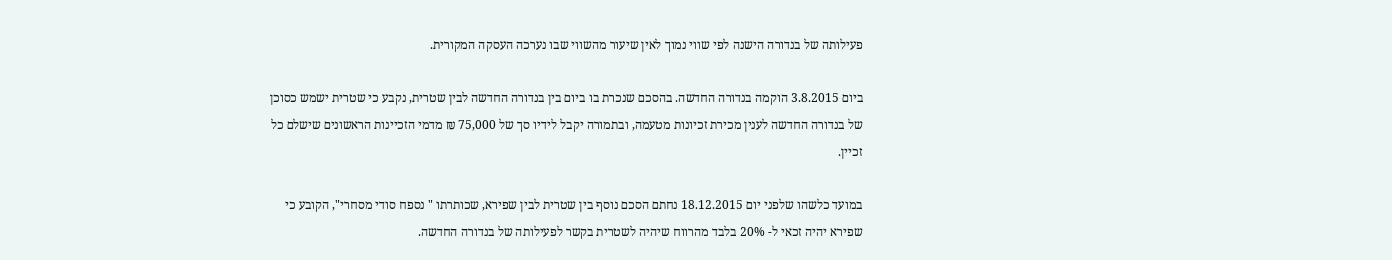פעילותה של בנדורה הישנה לפי שווי נמוך לאין שיעור מהשווי שבו נערכה העסקה המקורית.

ביום 3.8.2015 הוקמה בנדורה החדשה. בהסכם שנכרת בו ביום בין בנדורה החדשה לבין שטרית, נקבע כי שטרית ישמש כסוכן של בנדורה החדשה לענין מכירת זכיונות מטעמה, ובתמורה יקבל לידיו סך של 75,000 ₪ מדמי הזכיינות הראשונים שישלם כל זכיין.

במועד כלשהו שלפני יום 18.12.2015 נחתם הסכם נוסף בין שטרית לבין שפירא, שכותרתו " נספח סודי מסחרי", הקובע כי שפירא יהיה זכאי ל- 20% בלבד מהרווח שיהיה לשטרית בקשר לפעילותה של בנדורה החדשה.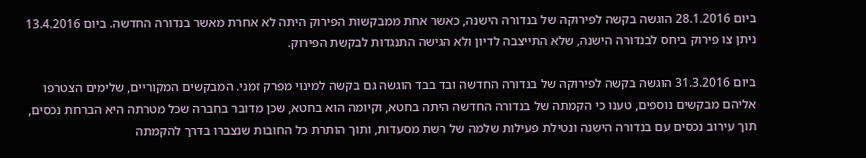ביום 28.1.2016 הוגשה בקשה לפירוקה של בנדורה הישנה, כאשר אחת ממבקשות הפירוק היתה לא אחרת מאשר בנדורה החדשה. ביום 13.4.2016 ניתן צו פירוק ביחס לבנדורה הישנה, שלא התייצבה לדיון ולא הגישה התנגדות לבקשת הפירוק.

ביום 31.3.2016 הוגשה בקשה לפירוקה של בנדורה החדשה ובד בבד הוגשה גם בקשה למינוי מפרק זמני. המבקשים המקוריים, שלימים הצטרפו אליהם מבקשים נוספים, טענו כי הקמתה של בנדורה החדשה היתה בחטא, וקיומה הוא בחטא, שכן מדובר בחברה שכל מטרתה היא הברחת נכסים, תוך עירוב נכסים עם בנדורה הישנה ונטילת פעילות שלמה של רשת מסעדות, ותוך הותרת כל החובות שנצברו בדרך להקמתה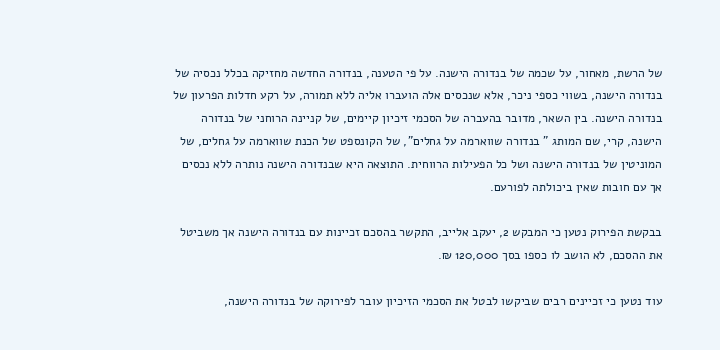של הרשת, מאחור, על שכמה של בנדורה הישנה. על פי הטענה, בנדורה החדשה מחזיקה בכלל נכסיה של בנדורה הישנה, בשווי כספי ניכר, אלא שנכסים אלה הועברו אליה ללא תמורה, על רקע חדלות הפרעון של בנדורה הישנה. בין השאר, מדובר בהעברה של הסכמי זיכיון קיימים, של קניינה הרוחני של בנדורה הישנה, קרי, שם המותג " בנדורה שווארמה על גחלים", של הקונספט של הכנת שווארמה על גחלים, של המוניטין של בנדורה הישנה ושל כל הפעילות הרווחית. התוצאה היא שבנדורה הישנה נותרה ללא נכסים אך עם חובות שאין ביכולתה לפורעם.

בבקשת הפירוק נטען כי המבקש 2, יעקב אלייב, התקשר בהסכם זכיינות עם בנדורה הישנה אך משביטל את ההסכם, לא הושב לו כספו בסך 120,000 ₪.

עוד נטען כי זכיינים רבים שביקשו לבטל את הסכמי הזיכיון עובר לפירוקה של בנדורה הישנה,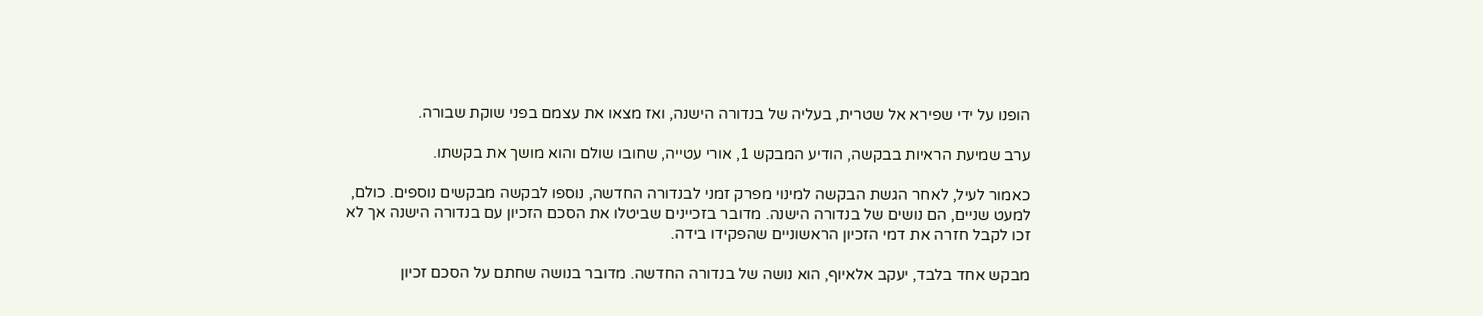הופנו על ידי שפירא אל שטרית, בעליה של בנדורה הישנה, ואז מצאו את עצמם בפני שוקת שבורה.

ערב שמיעת הראיות בבקשה, הודיע המבקש 1, אורי עטייה, שחובו שולם והוא מושך את בקשתו.

כאמור לעיל, לאחר הגשת הבקשה למינוי מפרק זמני לבנדורה החדשה, נוספו לבקשה מבקשים נוספים. כולם, למעט שניים, הם נושים של בנדורה הישנה. מדובר בזכיינים שביטלו את הסכם הזכיון עם בנדורה הישנה אך לא זכו לקבל חזרה את דמי הזכיון הראשוניים שהפקידו בידה.

מבקש אחד בלבד, יעקב אלאיוף, הוא נושה של בנדורה החדשה. מדובר בנושה שחתם על הסכם זכיון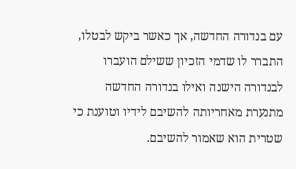עם בנדורה החדשה, אך כאשר ביקש לבטלו, התברר לו שדמי הזכיון ששילם הועברו לבנדורה הישנה ואילו בנדורה החדשה מתנערת מאחריותה להשיבם לידיו וטוענת כי שטרית הוא שאמור להשיבם.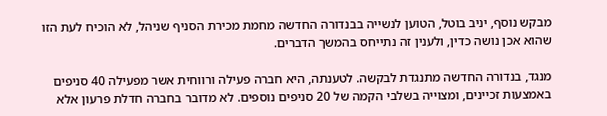מבקש נוסף, יניב בוטל, הטוען לנשייה בבנדורה החדשה מחמת מכירת הסניף שניהל, לא הוכיח לעת הזו שהוא אכן נושה כדין, ולענין זה נתייחס בהמשך הדברים.

מנגד, בנדורה החדשה מתנגדת לבקשה. לטענתה, היא חברה פעילה ורווחית אשר מפעילה 40 סניפים באמצעות זכיינים, ומצוייה בשלבי הקמה של 20 סניפים נוספים. לא מדובר בחברה חדלת פרעון אלא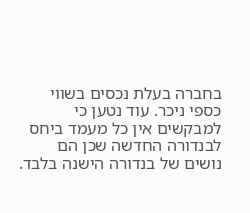בחברה בעלת נכסים בשווי כספי ניכר. עוד נטען כי למבקשים אין כל מעמד ביחס לבנדורה החדשה שכן הם נושים של בנדורה הישנה בלבד.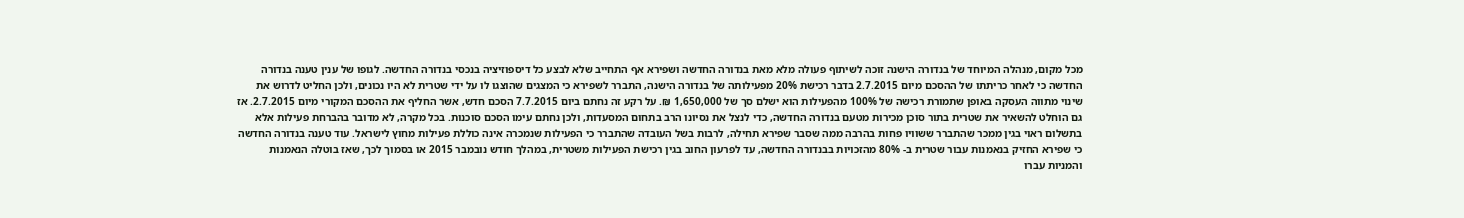מכל מקום, מנהלה המיוחד של בנדורה הישנה זוכה לשיתוף פעולה מלא מאת בנדורה החדשה ושפירא אף התחייב שלא לבצע כל דיספוזיציה בנכסי בנדורה החדשה. לגופו של ענין טענה בנדורה החדשה כי לאחר כריתתו של ההסכם מיום 2.7.2015 בדבר רכישת 20% מפעילותה של בנדורה הישנה, התברר לשפירא כי המצגים שהוצגו לו על ידי שטרית לא היו נכונים, ולכן החליט לדרוש את שינוי מתווה העסקה באופן שתמורת רכישה של 100% מהפעילות הוא ישלם סך של 1,650,000 ₪. על רקע זה נחתם ביום 7.7.2015 הסכם חדש, אשר החליף את ההסכם המקורי מיום 2.7.2015. אז גם הוחלט להשאיר את שטרית בתור סוכן מכירות מטעם בנדורה החדשה, כדי לנצל את נסיונו הרב בתחום המסעדות, ולכן נחתם עימו הסכם סוכנות. בכל מקרה, לא מדובר בהברחת פעילות אלא בתשלום ראוי בגין ממכר שהתברר ששוויו פחות בהרבה ממה שסבר שפירא תחילה, לרבות בשל העובדה שהתברר כי הפעילות שנמכרה אינה כוללת פעילות מחוץ לישראל. עוד טענה בנדורה החדשה כי שפירא החזיק בנאמנות עבור שטרית ב- 80% מהזכויות בבנדורה החדשה, עד לפרעון החוב בגין רכישת הפעילות משטרית, במהלך חודש נובמבר 2015 או בסמוך לכך, שאז בוטלה הנאמנות והמניות עברו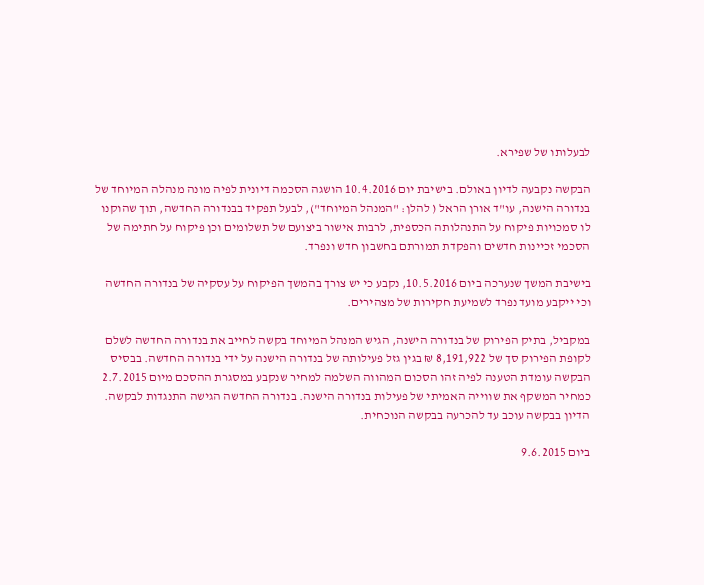לבעלותו של שפירא.

הבקשה נקבעה לדיון באולם. בישיבת יום 10.4.2016 הושגה הסכמה דיונית לפיה מונה מנהלה המיוחד של בנדורה הישנה, עו"ד אורן הראל ( להלן: "המנהל המיוחד"), לבעל תפקיד בבנדורה החדשה, תוך שהוקנו לו סמכויות פיקוח על התנהלותה הכספית, לרבות אישור ביצועם של תשלומים וכן פיקוח על חתימה של הסכמי זכיינות חדשים והפקדת תמורתם בחשבון חדש ונפרד.

בישיבת המשך שנערכה ביום 10.5.2016, נקבע כי יש צורך בהמשך הפיקוח על עסקיה של בנדורה החדשה וכי ייקבע מועד נפרד לשמיעת חקירות של מצהירים.

במקביל, בתיק הפירוק של בנדורה הישנה, הגיש המנהל המיוחד בקשה לחייב את בנדורה החדשה לשלם לקופת הפירוק סך של 8,191,922 ₪ בגין גזל פעילותה של בנדורה הישנה על ידי בנדורה החדשה. בבסיס הבקשה עומדת הטענה לפיה זהו הסכום המהווה השלמה למחיר שנקבע במסגרת ההסכם מיום 2.7.2015 כמחיר המשקף את שווייה האמיתי של פעילות בנדורה הישנה. בנדורה החדשה הגישה התנגדות לבקשה. הדיון בבקשה עוכב עד להכרעה בבקשה הנוכחית.

ביום 9.6.2015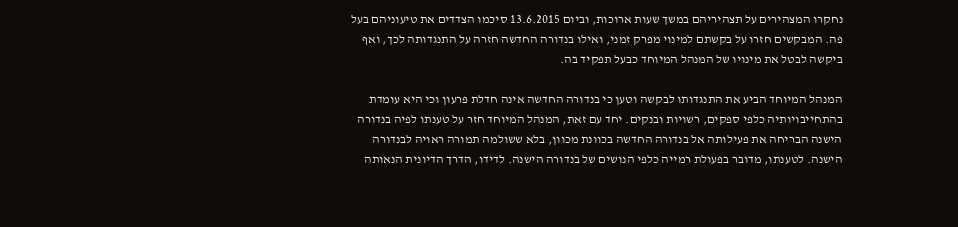נחקרו המצהירים על תצהיריהם במשך שעות ארוכות, וביום 13.6.2015 סיכמו הצדדים את טיעוניהם בעל פה. המבקשים חזרו על בקשתם למינוי מפרק זמני, ואילו בנדורה החדשה חזרה על התנגדותה לכך, ואף ביקשה לבטל את מינויו של המנהל המיוחד כבעל תפקיד בה.

המנהל המיוחד הביע את התנגדותו לבקשה וטען כי בנדורה החדשה אינה חדלת פרעון וכי היא עומדת בהתחייבויותיה כלפי ספקים, רשויות ובנקים. יחד עם זאת, המנהל המיוחד חזר על טענתו לפיה בנדורה הישנה הבריחה את פעילותה אל בנדורה החדשה בכוונת מכוון, בלא ששולמה תמורה ראויה לבנדורה הישנה. לטענתו, מדובר בפעולת רמייה כלפי הנושים של בנדורה הישנה. לדידו, הדרך הדיונית הנאותה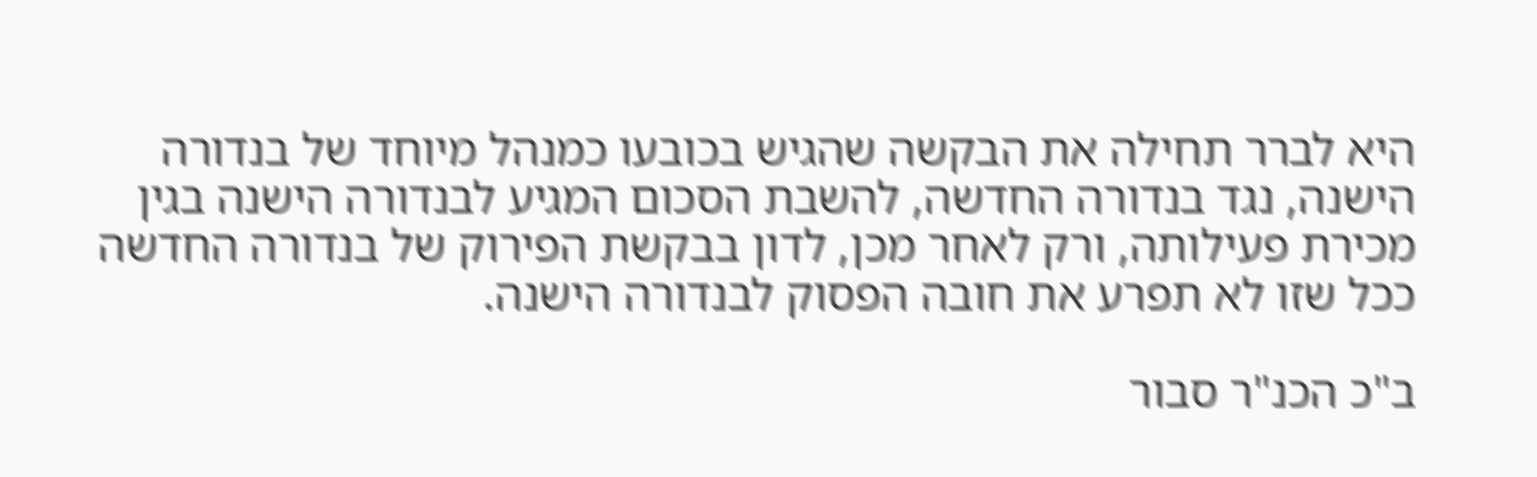היא לברר תחילה את הבקשה שהגיש בכובעו כמנהל מיוחד של בנדורה הישנה, נגד בנדורה החדשה, להשבת הסכום המגיע לבנדורה הישנה בגין מכירת פעילותה, ורק לאחר מכן, לדון בבקשת הפירוק של בנדורה החדשה ככל שזו לא תפרע את חובה הפסוק לבנדורה הישנה.

ב"כ הכנ"ר סבור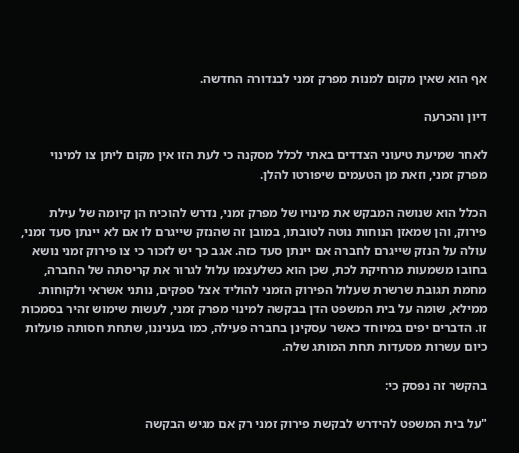אף הוא שאין מקום למנות מפרק זמני לבנדורה החדשה.

דיון והכרעה

לאחר שמיעת טיעוני הצדדים באתי לכלל מסקנה כי לעת הזו אין מקום ליתן צו למינוי מפרק זמני, וזאת מן הטעמים שיפורטו להלן.

הכלל הוא שנושה המבקש את מינויו של מפרק זמני, נדרש להוכיח הן קיומה של עילת פירוק, והן שמאזן הנוחות נוטה לטובתו, במובן זה שהנזק שייגרם לו אם לא יינתן סעד זמני, עולה על הנזק שייגרם לחברה אם יינתן סעד כזה. אגב כך יש לזכור כי צו פירוק זמני נושא בחובו משמעות מרחיקת לכת, שכן הוא כשלעצמו עלול לגרור את קריסתה של החברה, מחמת תגובת שרשרת שעלול הפירוק הזמני להוליד אצל ספקים, נותני אשראי ולקוחות. ממילא, שומה על בית המשפט הדן בבקשה למינוי מפרק זמני, לעשות שימוש זהיר בסמכות זו. הדברים יפים במיוחד כאשר עסקינן בחברה פעילה, כמו בעניננו, שתחת חסותה פועלות כיום עשרות מסעדות תחת המותג שלה.

בהקשר זה נפסק כי:

"על בית המשפט להידרש לבקשת פירוק זמני רק אם מגיש הבקשה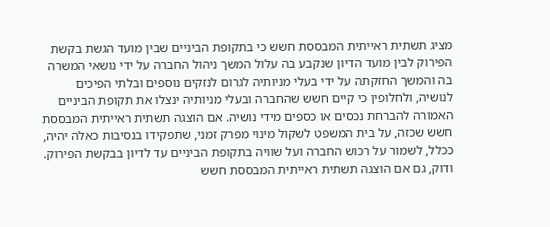מציג תשתית ראייתית המבססת חשש כי בתקופת הביניים שבין מועד הגשת בקשת הפירוק לבין מועד הדיון שנקבע בה עלול המשך ניהול החברה על ידי נושאי המשרה בה והמשך החזקתה על ידי בעלי מניותיה לגרום לנזקים נוספים ובלתי הפיכים לנושיה, ולחלופין כי קיים חשש שהחברה ובעלי מניותיה ינצלו את תקופת הביניים האמורה להברחת נכסים או כספים מידי נושיה. אם הוצגה תשתית ראייתית המבססת חשש שכזה, על בית המשפט לשקול מינוי מפרק זמני, שתפקידו בנסיבות כאלה יהיה, ככלל, לשמור על רכוש החברה ועל שוויה בתקופת הביניים עד לדיון בבקשת הפירוק. ודוק, גם אם הוצגה תשתית ראייתית המבססת חשש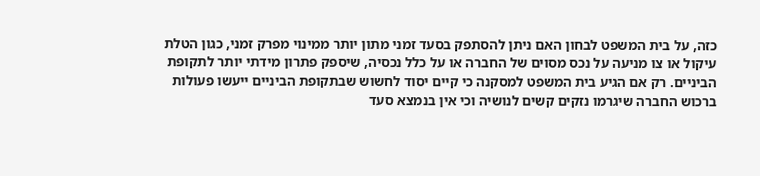כזה, על בית המשפט לבחון האם ניתן להסתפק בסעד זמני מתון יותר ממינוי מפרק זמני, כגון הטלת עיקול או צו מניעה על נכס מסוים של החברה או על כלל נכסיה, שיספק פתרון מידתי יותר לתקופת הביניים. רק אם הגיע בית המשפט למסקנה כי קיים יסוד לחשוש שבתקופת הביניים ייעשו פעולות ברכוש החברה שיגרמו נזקים קשים לנושיה וכי אין בנמצא סעד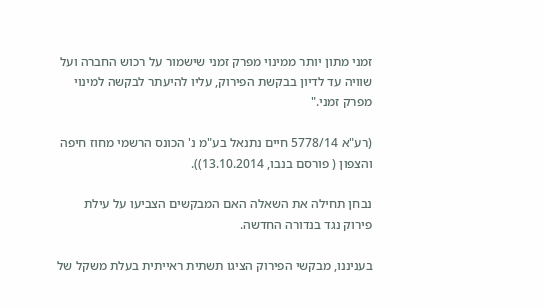זמני מתון יותר ממינוי מפרק זמני שישמור על רכוש החברה ועל שוויה עד לדיון בבקשת הפירוק, עליו להיעתר לבקשה למינוי מפרק זמני."

(רע"א 5778/14 חיים נתנאל בע"מ נ' הכונס הרשמי מחוז חיפה והצפון ( פורסם בנבו, 13.10.2014)).

נבחן תחילה את השאלה האם המבקשים הצביעו על עילת פירוק נגד בנדורה החדשה.

בעניננו, מבקשי הפירוק הציגו תשתית ראייתית בעלת משקל של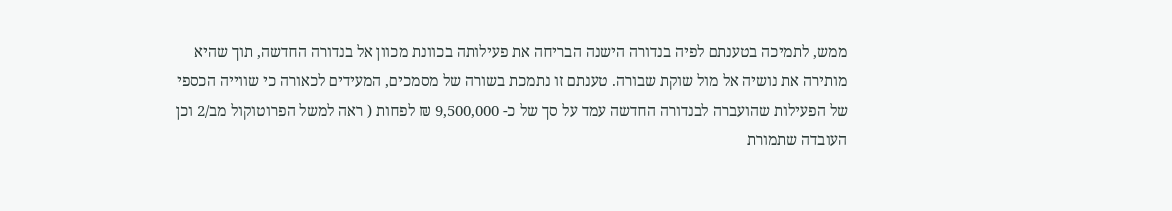ממש, לתמיכה בטענתם לפיה בנדורה הישנה הבריחה את פעילותה בכוונת מכוון אל בנדורה החדשה, תוך שהיא מותירה את נושיה אל מול שוקת שבורה. טענתם זו נתמכת בשורה של מסמכים, המעידים לכאורה כי שווייה הכספי של הפעילות שהועברה לבנדורה החדשה עמד על סך של כ- 9,500,000 ₪ לפחות ( ראה למשל הפרוטוקול מב/2 וכן העובדה שתמורת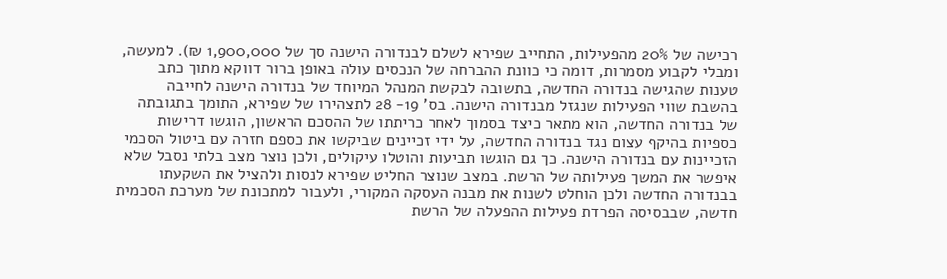רכישה של 20% מהפעילות, התחייב שפירא לשלם לבנדורה הישנה סך של 1,900,000 ₪). למעשה, ומבלי לקבוע מסמרות, דומה כי כוונת ההברחה של הנכסים עולה באופן ברור דווקא מתוך כתב טענות שהגישה בנדורה החדשה, בתשובה לבקשת המנהל המיוחד של בנדורה הישנה לחייבה בהשבת שווי הפעילות שנגזל מבנדורה הישנה. בס' 19- 28 לתצהירו של שפירא, התומך בתגובתה של בנדורה החדשה, הוא מתאר כיצד בסמוך לאחר כריתתו של ההסכם הראשון, הוגשו דרישות כספיות בהיקף עצום נגד בנדורה החדשה, על ידי זכיינים שביקשו את כספם חזרה עם ביטול הסכמי הזכיינות עם בנדורה הישנה. כך גם הוגשו תביעות והוטלו עיקולים, ולכן נוצר מצב בלתי נסבל שלא איפשר את המשך פעילותה של הרשת. במצב שנוצר החליט שפירא לנסות ולהציל את השקעתו בבנדורה החדשה ולכן הוחלט לשנות את מבנה העסקה המקורי, ולעבור למתכונת של מערכת הסכמית חדשה, שבבסיסה הפרדת פעילות ההפעלה של הרשת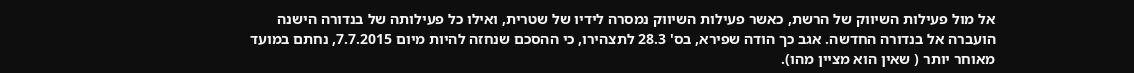אל מול פעילות השיווק של הרשת, כאשר פעילות השיווק נמסרה לידיו של שטרית, ואילו כל פעילותה של בנדורה הישנה הועברה אל בנדורה החדשה. אגב כך הודה שפירא, בס' 28.3 לתצהירו, כי ההסכם שנחזה להיות מיום 7.7.2015, נחתם במועד מאוחר יותר ( שאין הוא מציין מהו).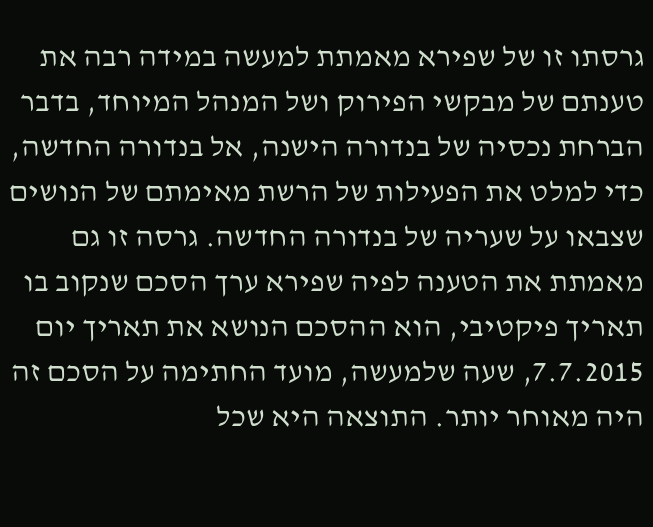גרסתו זו של שפירא מאמתת למעשה במידה רבה את טענתם של מבקשי הפירוק ושל המנהל המיוחד, בדבר הברחת נכסיה של בנדורה הישנה, אל בנדורה החדשה, כדי למלט את הפעילות של הרשת מאימתם של הנושים שצבאו על שעריה של בנדורה החדשה. גרסה זו גם מאמתת את הטענה לפיה שפירא ערך הסכם שנקוב בו תאריך פיקטיבי, הוא ההסכם הנושא את תאריך יום 7.7.2015, שעה שלמעשה, מועד החתימה על הסכם זה היה מאוחר יותר. התוצאה היא שכל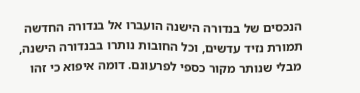הנכסים של בנדורה הישנה הועברו אל בנדורה החדשה תמורת נזיד עדשים, וכל החובות נותרו בבנדורה הישנה, מבלי שנותר מקור כספי לפרעונם. דומה איפוא כי זהו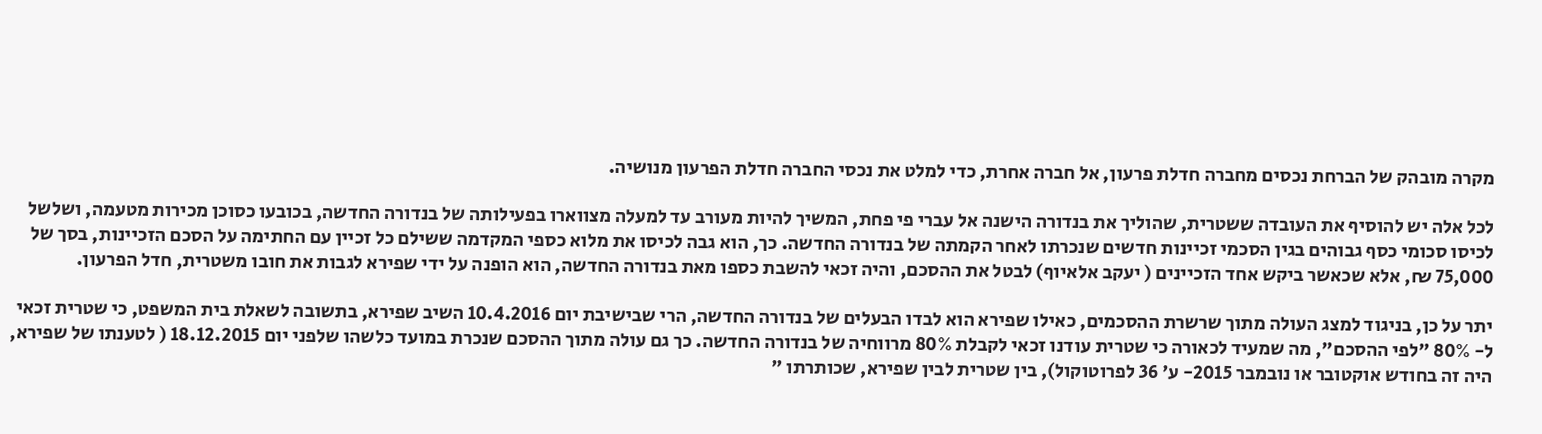מקרה מובהק של הברחת נכסים מחברה חדלת פרעון, אל חברה אחרת, כדי למלט את נכסי החברה חדלת הפרעון מנושיה.

לכל אלה יש להוסיף את העובדה ששטרית, שהוליך את בנדורה הישנה אל עברי פי פחת, המשיך להיות מעורב עד למעלה מצווארו בפעילותה של בנדורה החדשה, בכובעו כסוכן מכירות מטעמה, ושלשל לכיסו סכומי כסף גבוהים בגין הסכמי זכיינות חדשים שנכרתו לאחר הקמתה של בנדורה החדשה. כך, הוא גבה לכיסו את מלוא כספי המקדמה ששילם כל זכיין עם החתימה על הסכם הזכיינות, בסך של 75,000 ₪, אלא שכאשר ביקש אחד הזכיינים ( יעקב אלאיוף) לבטל את ההסכם, והיה זכאי להשבת כספו מאת בנדורה החדשה, הוא הופנה על ידי שפירא לגבות את חובו משטרית, חדל הפרעון.

יתר על כן, בניגוד למצג העולה מתוך שרשרת ההסכמים, כאילו שפירא הוא לבדו הבעלים של בנדורה החדשה, הרי שבישיבת יום 10.4.2016 השיב שפירא, בתשובה לשאלת בית המשפט, כי שטרית זכאי ל- 80% "לפי ההסכם", מה שמעיד לכאורה כי שטרית עודנו זכאי לקבלת 80% מרווחיה של בנדורה החדשה. כך גם עולה מתוך ההסכם שנכרת במועד כלשהו שלפני יום 18.12.2015 ( לטענתו של שפירא, היה זה בחודש אוקטובר או נובמבר 2015- ע' 36 לפרוטוקול), בין שטרית לבין שפירא, שכותרתו "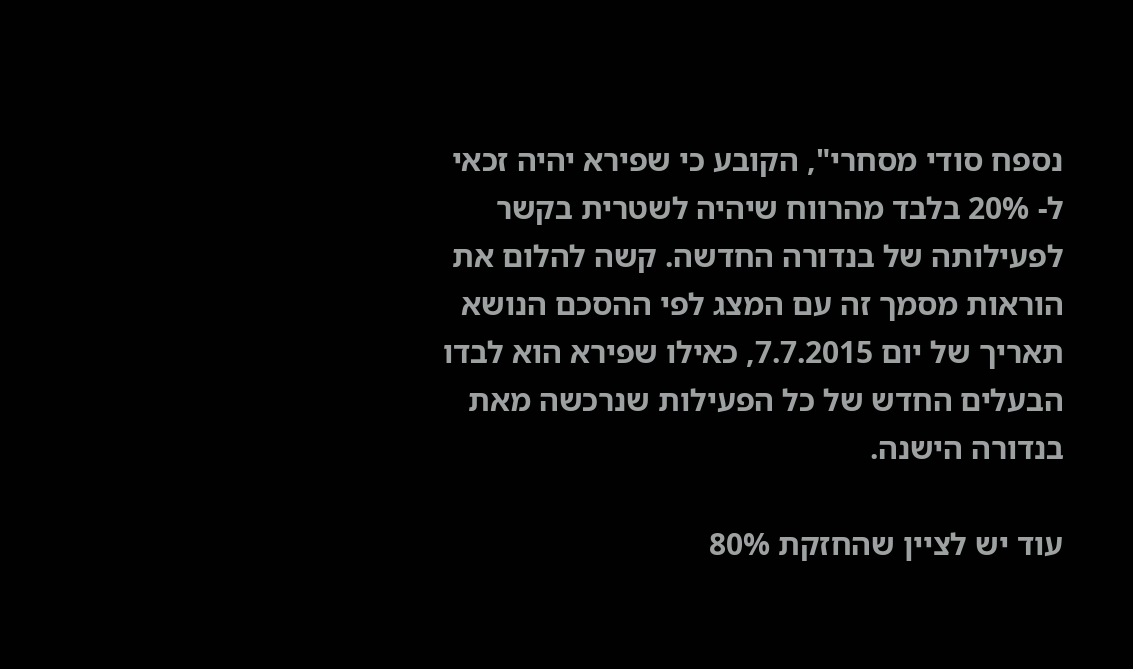נספח סודי מסחרי", הקובע כי שפירא יהיה זכאי ל- 20% בלבד מהרווח שיהיה לשטרית בקשר לפעילותה של בנדורה החדשה. קשה להלום את הוראות מסמך זה עם המצג לפי ההסכם הנושא תאריך של יום 7.7.2015, כאילו שפירא הוא לבדו הבעלים החדש של כל הפעילות שנרכשה מאת בנדורה הישנה.

עוד יש לציין שהחזקת 80%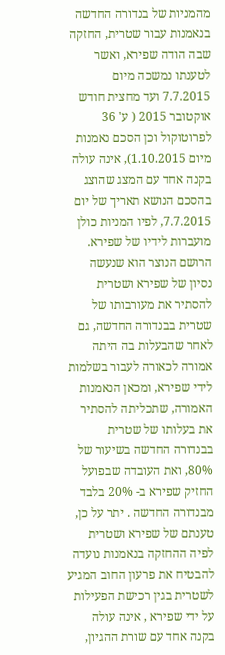מהמניות של בנדורה החדשה בנאמנות עבור שטרית, החזקה שבה הודה שפירא, ואשר לטענתו נמשכה מיום 7.7.2015 ועד מחצית חודש אוקטובר 2015 ( ע' 36 לפרוטוקול וכן הסכם נאמנות מיום 1.10.2015), אינה עולה בקנה אחד עם המצג שהוצג בהסכם הנושא תאריך של יום 7.7.2015, לפיו המניות כולן מועברות לידיו של שפירא. הרושם הנוצר הוא שנעשה נסיון של שפירא ושטרית להסתיר את מעורבותו של שטרית בבנדורה החדשה, גם לאחר שהבעלות בה היתה אמורה לכאורה לעבור בשלמות לידי שפירא, ומכאן הנאמנות האמורה, שתכליתה להסתיר את בעלותו של שטרית בבנדורה החדשה בשיעור של 80%, ואת העובדה שבפועל החזיק שפירא ב- 20% בלבד מבנדורה החדשה . יתר על כן, טענתם של שפירא ושטרית לפיה ההחזקה בנאמנות נועדה להבטיח את פרעון החוב המגיע לשטרית בגין רכישת הפעילות על ידי שפירא , אינה עולה בקנה אחד עם שורת ההגיון,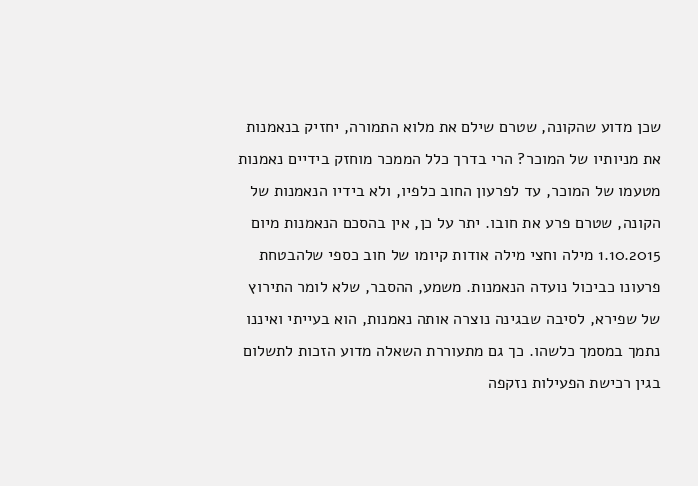שכן מדוע שהקונה, שטרם שילם את מלוא התמורה, יחזיק בנאמנות את מניותיו של המוכר? הרי בדרך כלל הממכר מוחזק בידיים נאמנות מטעמו של המוכר, עד לפרעון החוב כלפיו, ולא בידיו הנאמנות של הקונה, שטרם פרע את חובו. יתר על כן, אין בהסכם הנאמנות מיום 1.10.2015 מילה וחצי מילה אודות קיומו של חוב כספי שלהבטחת פרעונו כביכול נועדה הנאמנות. משמע, ההסבר, שלא לומר התירוץ של שפירא, לסיבה שבגינה נוצרה אותה נאמנות, הוא בעייתי ואיננו נתמך במסמך כלשהו. כך גם מתעוררת השאלה מדוע הזכות לתשלום בגין רכישת הפעילות נזקפה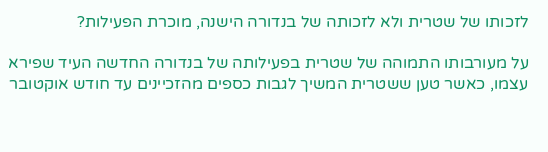לזכותו של שטרית ולא לזכותה של בנדורה הישנה, מוכרת הפעילות?

על מעורבותו התמוהה של שטרית בפעילותה של בנדורה החדשה העיד שפירא עצמו, כאשר טען ששטרית המשיך לגבות כספים מהזכיינים עד חודש אוקטובר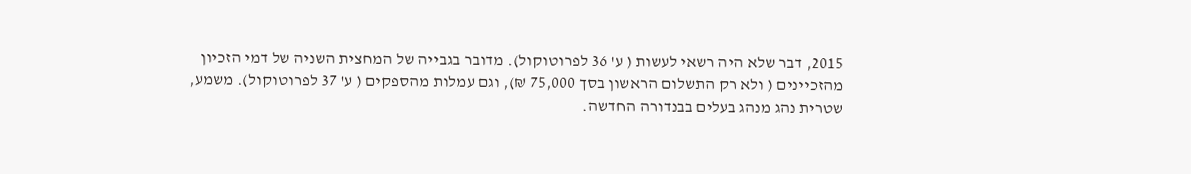2015, דבר שלא היה רשאי לעשות ( ע' 36 לפרוטוקול). מדובר בגבייה של המחצית השניה של דמי הזכיון מהזכיינים ( ולא רק התשלום הראשון בסך 75,000 ₪), וגם עמלות מהספקים ( ע' 37 לפרוטוקול). משמע, שטרית נהג מנהג בעלים בבנדורה החדשה.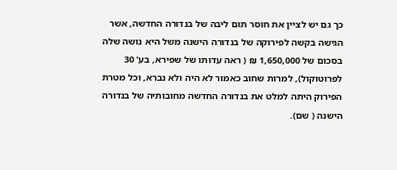כך גם יש לציין את חוסר תום ליבה של בנדורה החדשה, אשר הגישה בקשה לפירוקה של בנדורה הישנה משל היא נושה שלה בסכום של 1,650,000 ₪ ( ראה עדותו של שפירא, בע' 30 לפרוטוקול), למרות שחוב כאמור לא היה ולא נברא, וכל מטרת הפירוק היתה למלט את בנדורה החדשה מחובותיה של בנדורה הישנה ( שם).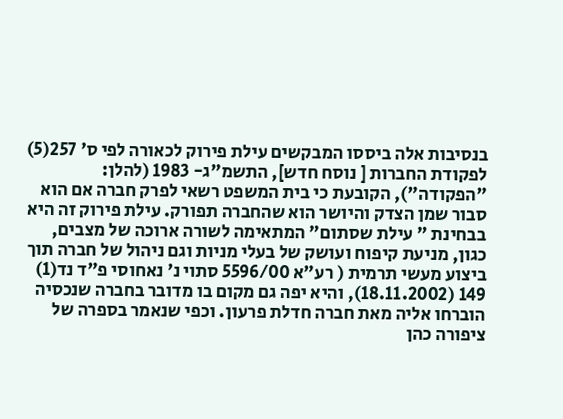בנסיבות אלה ביססו המבקשים עילת פירוק לכאורה לפי ס' 257(5) לפקודת החברות [ נוסח חדש], התשמ"ג- 1983 (להלן: "הפקודה"), הקובעת כי בית המשפט רשאי לפרק חברה אם הוא סבור שמן הצדק והיושר הוא שהחברה תפורק. עילת פירוק זה היא בבחינת " עילת שסתום" המתאימה לשורה ארוכה של מצבים, כגון, מניעת קיפוח ועושק של בעלי מניות וגם ניהול של חברה תוך ביצוע מעשי תרמית ( רע"א 5596/00 סתוי נ' נאחוסי פ"ד נד(1) 149 (18.11.2002), והיא יפה גם מקום בו מדובר בחברה שנכסיה הוברחו אליה מאת חברה חדלת פרעון. וכפי שנאמר בספרה של ציפורה כהן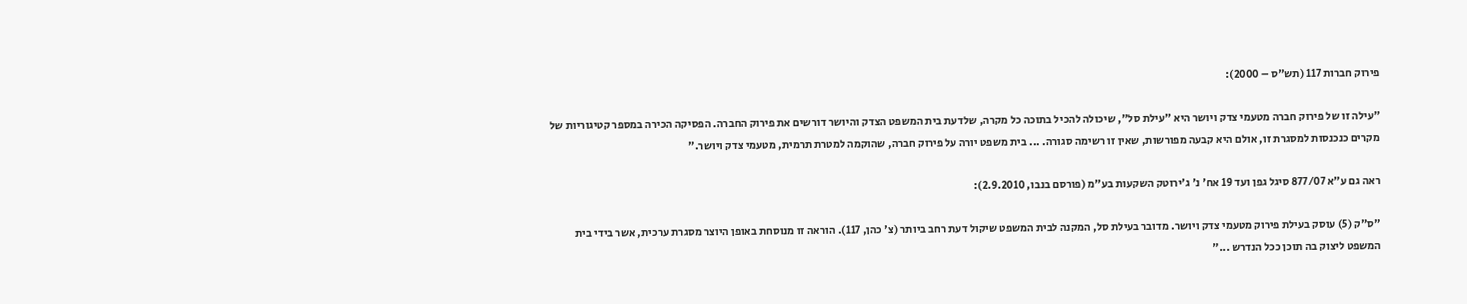פירוק חברות 117 (תש"ס – 2000):

"עילה זו של פירוק חברה מטעמי צדק ויושר היא "עילת סל", שיכולה להכיל בתוכה כל מקרה, שלדעת בית המשפט הצדק והיושר דורשים את פירוק החברה. הפסיקה הכירה במספר קטיגוריות של מקרים כנכנסות למסגרת זו, אולם היא קבעה מפורשות, שאין זו רשימה סגורה. ... בית משפט יורה על פירוק חברה, שהוקמה למטרת תרמית, מטעמי צדק ויושר."

ראה גם ע"א 877/07 סיגל גפן ועד 19 אח' נ' ג'ירוטק השקעות בע"מ (פורסם בנבו, 2.9.2010):

"ס"ק (5) עוסק בעילת פירוק מטעמי צדק ויושר. מדובר בעילת סל, המקנה לבית המשפט שיקול דעת רחב ביותר (צ' כהן, 117). הוראה זו מנוסחת באופן היוצר מסגרת ערכית, אשר בידי בית המשפט ליצוק בה תוכן ככל הנדרש ..."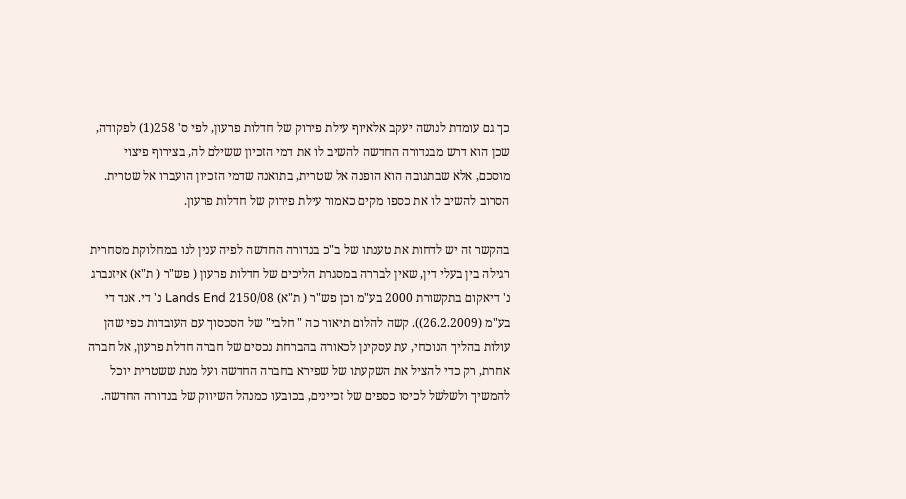כך גם עומדת לנושה יעקב אלאיוף עילת פירוק של חדלות פרעון, לפי ס' 258(1) לפקודה, שכן הוא דרש מבנדורה החדשה להשיב לו את דמי הזכיון ששילם לה, בצירוף פיצוי מוסכם, אלא שבתגובה הוא הופנה אל שטרית, בתואנה שדמי הזכיון הועברו אל שטרית. הסרוב להשיב לו את כספו מקים כאמור עילת פירוק של חדלות פרעון.

בהקשר זה יש לדחות את טענתו של ב"כ בנדורה החדשה לפיה ענין לנו במחלוקת מסחרית רגילה בין בעלי דין, שאין לבררה במסגרת הליכים של חדלות פרעון ( פש"ר ( ת"א) איזנברג נ' דיאקום בתקשורת 2000 בע"מ וכן פש"ר ( ת"א) 2150/08 Lands End נ' די. אנד די בע"מ (26.2.2009)). קשה להלום תיאור כה " חלבי" של הסכסוך עם העובדות כפי שהן עולות בהליך הנוכחי, עת עסקינן לכאורה בהברחת נכסים של חברה חדלת פרעון, אל חברה אחרת, רק כדי להציל את השקעתו של שפירא בחברה החדשה ועל מנת ששטרית יוכל להמשיך ולשלשל לכיסו כספים של זכיינים, בכובעו כמנהל השיווק של בנדורה החדשה.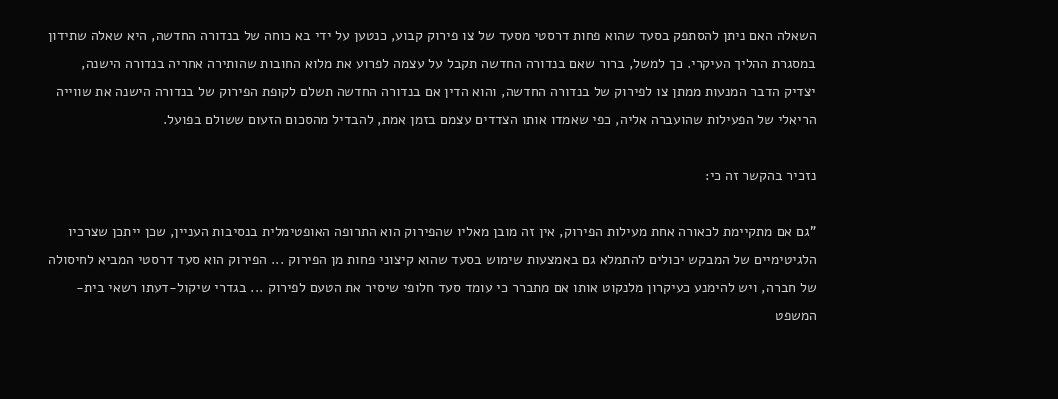השאלה האם ניתן להסתפק בסעד שהוא פחות דרסטי מסעד של צו פירוק קבוע, כנטען על ידי בא כוחה של בנדורה החדשה, היא שאלה שתידון במסגרת ההליך העיקרי. כך למשל, ברור שאם בנדורה החדשה תקבל על עצמה לפרוע את מלוא החובות שהותירה אחריה בנדורה הישנה, יצדיק הדבר המנעות ממתן צו לפירוק של בנדורה החדשה, והוא הדין אם בנדורה החדשה תשלם לקופת הפירוק של בנדורה הישנה את שווייה הריאלי של הפעילות שהועברה אליה, כפי שאמדו אותו הצדדים עצמם בזמן אמת, להבדיל מהסכום הזעום ששולם בפועל.

נזכיר בהקשר זה כי:

"גם אם מתקיימת לכאורה אחת מעילות הפירוק, אין זה מובן מאליו שהפירוק הוא התרופה האופטימלית בנסיבות העניין, שכן ייתכן שצרכיו הלגיטימיים של המבקש יכולים להתמלא גם באמצעות שימוש בסעד שהוא קיצוני פחות מן הפירוק ... הפירוק הוא סעד דרסטי המביא לחיסולה של חברה, ויש להימנע כעיקרון מלנקוט אותו אם מתברר כי עומד סעד חלופי שיסיר את הטעם לפירוק ... בגדרי שיקול-דעתו רשאי בית-המשפט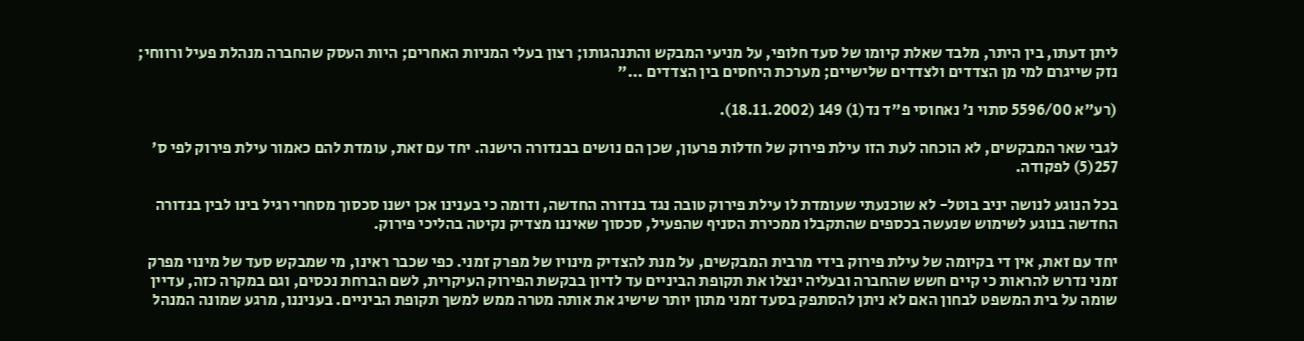ליתן דעתו, בין היתר, מלבד שאלת קיומו של סעד חלופי, על מניעי המבקש והתנהגותו; רצון בעלי המניות האחרים; היות העסק שהחברה מנהלת פעיל ורווחי; נזק שייגרם למי מן הצדדים ולצדדים שלישיים; מערכת היחסים בין הצדדים ..."

(רע"א 5596/00 סתוי נ' נאחוסי פ"ד נד(1) 149 (18.11.2002).

לגבי שאר המבקשים, לא הוכחה לעת הזו עילת פירוק של חדלות פרעון, שכן הם נושים בבנדורה הישנה. יחד עם זאת, עומדת להם כאמור עילת פירוק לפי ס' 257(5) לפקודה.

בכל הנוגע לנושה יניב בוטל- לא שוכנעתי שעומדת לו עילת פירוק טובה נגד בנדורה החדשה, ודומה כי בענינו אכן ישנו סכסוך מסחרי רגיל בינו לבין בנדורה החדשה בנוגע לשימוש שנעשה בכספים שהתקבלו ממכירת הסניף שהפעיל, סכסוך שאיננו מצדיק נקיטה בהליכי פירוק.

יחד עם זאת, אין די בקיומה של עילת פירוק בידי מרבית המבקשים, על מנת להצדיק מינויו של מפרק זמני. כפי שכבר ראינו, מי שמבקש סעד של מינוי מפרק זמני נדרש להראות כי קיים חשש שהחברה ובעליה ינצלו את תקופת הביניים עד לדיון בבקשת הפירוק העיקרית, לשם הברחת נכסים, וגם במקרה כזה, עדיין שומה על בית המשפט לבחון האם לא ניתן להסתפק בסעד זמני מתון יותר שישיג את אותה מטרה ממש למשך תקופת הביניים. בעניננו, מרגע שמונה המנהל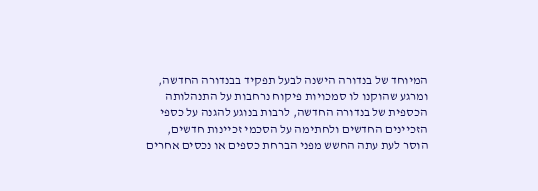המיוחד של בנדורה הישנה לבעל תפקיד בבנדורה החדשה, ומרגע שהוקנו לו סמכויות פיקוח נרחבות על התנהלותה הכספית של בנדורה החדשה, לרבות בנוגע להגנה על כספי הזכיינים החדשים ולחתימה על הסכמי זכיינות חדשים, הוסר לעת עתה החשש מפני הברחת כספים או נכסים אחרים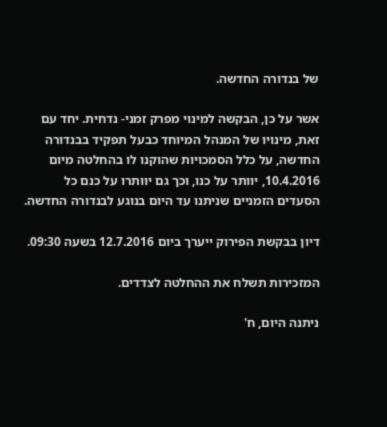של בנדורה החדשה.

אשר על כן, הבקשה למינוי מפרק זמני- נדחית. יחד עם זאת, מינויו של המנהל המיוחד כבעל תפקיד בבנדורה החדשה, על כלל הסמכויות שהוקנו לו בהחלטה מיום 10.4.2016, יוותר על כנו, וכך גם יוותרו על כנם כל הסעדים הזמניים שניתנו עד היום בנוגע לבנדורה החדשה.

דיון בבקשת הפירוק ייערך ביום 12.7.2016 בשעה 09:30.

המזכירות תשלח את ההחלטה לצדדים.

ניתנה היום, ח'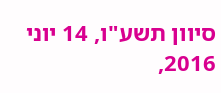סיוון תשע"ו, 14 יוני 2016,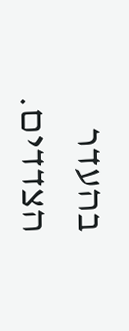בהעדר הצדדים.